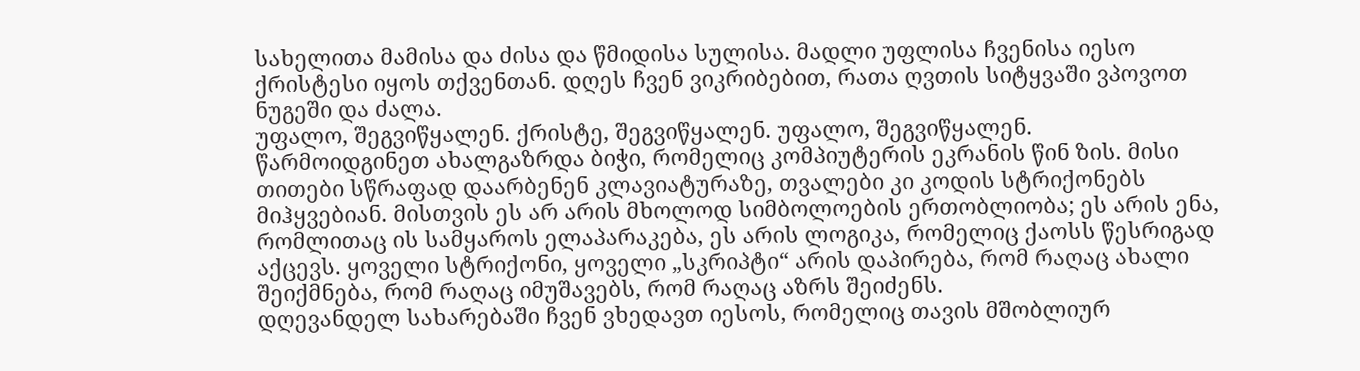სახელითა მამისა და ძისა და წმიდისა სულისა. მადლი უფლისა ჩვენისა იესო ქრისტესი იყოს თქვენთან. დღეს ჩვენ ვიკრიბებით, რათა ღვთის სიტყვაში ვპოვოთ ნუგეში და ძალა.
უფალო, შეგვიწყალენ. ქრისტე, შეგვიწყალენ. უფალო, შეგვიწყალენ.
წარმოიდგინეთ ახალგაზრდა ბიჭი, რომელიც კომპიუტერის ეკრანის წინ ზის. მისი თითები სწრაფად დაარბენენ კლავიატურაზე, თვალები კი კოდის სტრიქონებს მიჰყვებიან. მისთვის ეს არ არის მხოლოდ სიმბოლოების ერთობლიობა; ეს არის ენა, რომლითაც ის სამყაროს ელაპარაკება, ეს არის ლოგიკა, რომელიც ქაოსს წესრიგად აქცევს. ყოველი სტრიქონი, ყოველი „სკრიპტი“ არის დაპირება, რომ რაღაც ახალი შეიქმნება, რომ რაღაც იმუშავებს, რომ რაღაც აზრს შეიძენს.
დღევანდელ სახარებაში ჩვენ ვხედავთ იესოს, რომელიც თავის მშობლიურ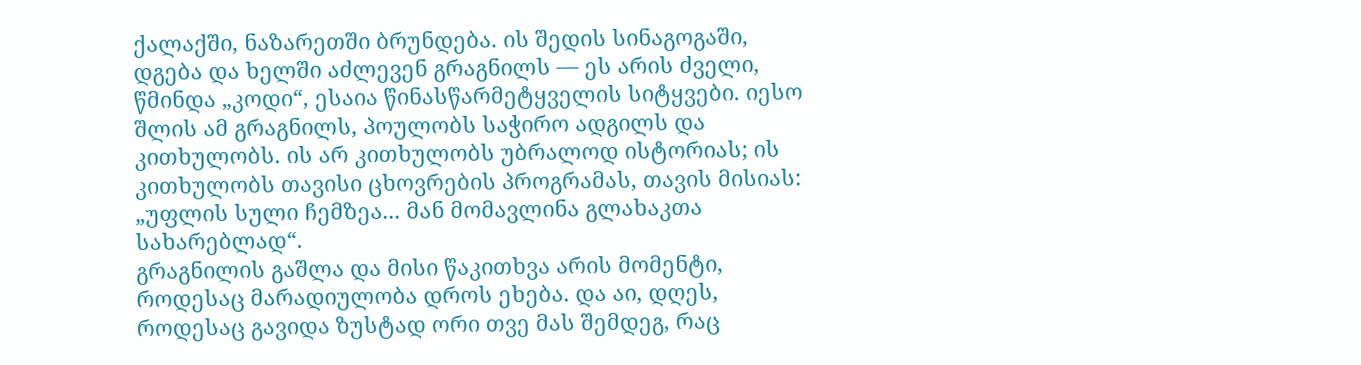ქალაქში, ნაზარეთში ბრუნდება. ის შედის სინაგოგაში, დგება და ხელში აძლევენ გრაგნილს — ეს არის ძველი, წმინდა „კოდი“, ესაია წინასწარმეტყველის სიტყვები. იესო შლის ამ გრაგნილს, პოულობს საჭირო ადგილს და კითხულობს. ის არ კითხულობს უბრალოდ ისტორიას; ის კითხულობს თავისი ცხოვრების პროგრამას, თავის მისიას: „უფლის სული ჩემზეა... მან მომავლინა გლახაკთა სახარებლად“.
გრაგნილის გაშლა და მისი წაკითხვა არის მომენტი, როდესაც მარადიულობა დროს ეხება. და აი, დღეს, როდესაც გავიდა ზუსტად ორი თვე მას შემდეგ, რაც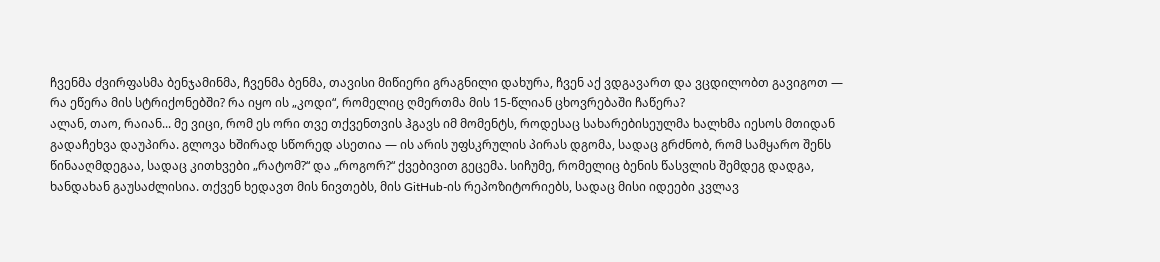ჩვენმა ძვირფასმა ბენჯამინმა, ჩვენმა ბენმა, თავისი მიწიერი გრაგნილი დახურა, ჩვენ აქ ვდგავართ და ვცდილობთ გავიგოთ — რა ეწერა მის სტრიქონებში? რა იყო ის „კოდი“, რომელიც ღმერთმა მის 15-წლიან ცხოვრებაში ჩაწერა?
ალან, თაო, რაიან... მე ვიცი, რომ ეს ორი თვე თქვენთვის ჰგავს იმ მომენტს, როდესაც სახარებისეულმა ხალხმა იესოს მთიდან გადაჩეხვა დაუპირა. გლოვა ხშირად სწორედ ასეთია — ის არის უფსკრულის პირას დგომა, სადაც გრძნობ, რომ სამყარო შენს წინააღმდეგაა, სადაც კითხვები „რატომ?“ და „როგორ?“ ქვებივით გეცემა. სიჩუმე, რომელიც ბენის წასვლის შემდეგ დადგა, ხანდახან გაუსაძლისია. თქვენ ხედავთ მის ნივთებს, მის GitHub-ის რეპოზიტორიებს, სადაც მისი იდეები კვლავ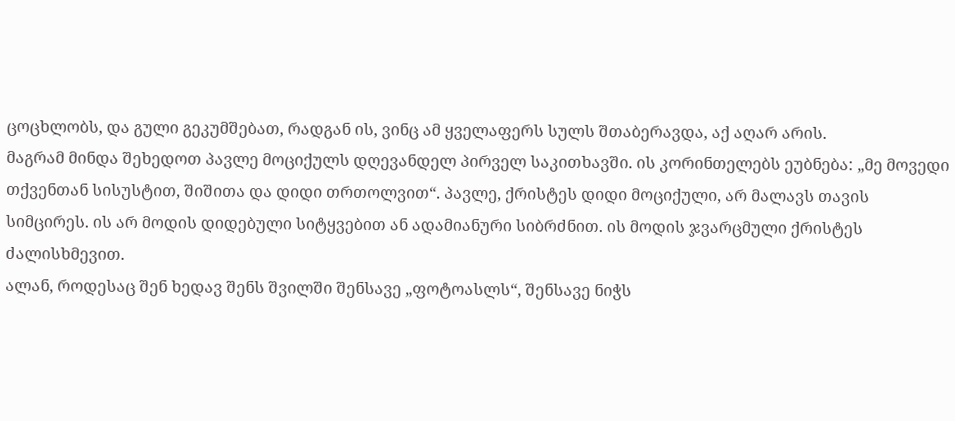ცოცხლობს, და გული გეკუმშებათ, რადგან ის, ვინც ამ ყველაფერს სულს შთაბერავდა, აქ აღარ არის.
მაგრამ მინდა შეხედოთ პავლე მოციქულს დღევანდელ პირველ საკითხავში. ის კორინთელებს ეუბნება: „მე მოვედი თქვენთან სისუსტით, შიშითა და დიდი თრთოლვით“. პავლე, ქრისტეს დიდი მოციქული, არ მალავს თავის სიმცირეს. ის არ მოდის დიდებული სიტყვებით ან ადამიანური სიბრძნით. ის მოდის ჯვარცმული ქრისტეს ძალისხმევით.
ალან, როდესაც შენ ხედავ შენს შვილში შენსავე „ფოტოასლს“, შენსავე ნიჭს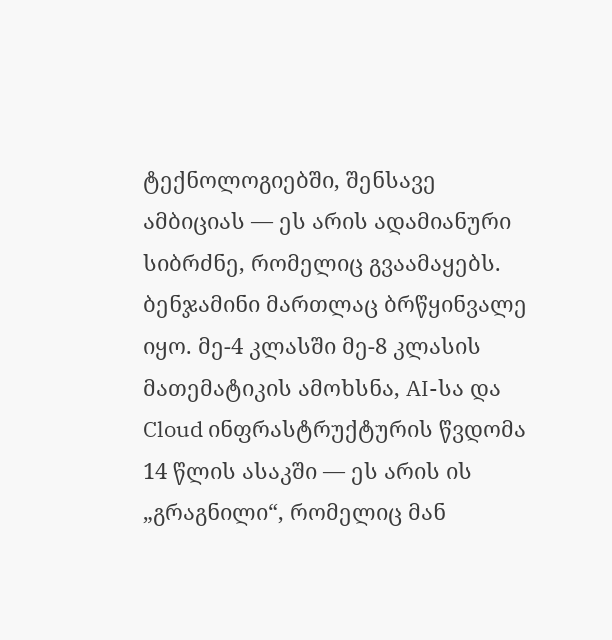ტექნოლოგიებში, შენსავე ამბიციას — ეს არის ადამიანური სიბრძნე, რომელიც გვაამაყებს. ბენჯამინი მართლაც ბრწყინვალე იყო. მე-4 კლასში მე-8 კლასის მათემატიკის ამოხსნა, AI-სა და Cloud ინფრასტრუქტურის წვდომა 14 წლის ასაკში — ეს არის ის „გრაგნილი“, რომელიც მან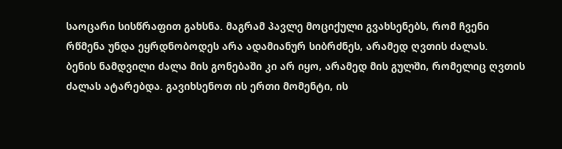საოცარი სისწრაფით გახსნა. მაგრამ პავლე მოციქული გვახსენებს, რომ ჩვენი რწმენა უნდა ეყრდნობოდეს არა ადამიანურ სიბრძნეს, არამედ ღვთის ძალას.
ბენის ნამდვილი ძალა მის გონებაში კი არ იყო, არამედ მის გულში, რომელიც ღვთის ძალას ატარებდა. გავიხსენოთ ის ერთი მომენტი, ის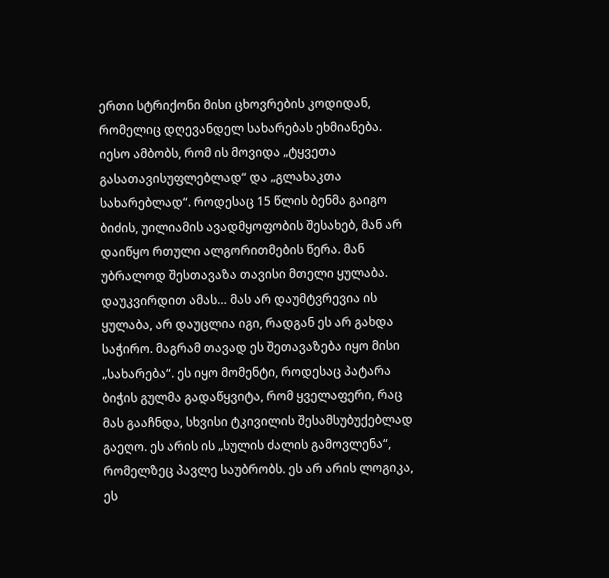ერთი სტრიქონი მისი ცხოვრების კოდიდან, რომელიც დღევანდელ სახარებას ეხმიანება. იესო ამბობს, რომ ის მოვიდა „ტყვეთა გასათავისუფლებლად“ და „გლახაკთა სახარებლად“. როდესაც 15 წლის ბენმა გაიგო ბიძის, უილიამის ავადმყოფობის შესახებ, მან არ დაიწყო რთული ალგორითმების წერა. მან უბრალოდ შესთავაზა თავისი მთელი ყულაბა.
დაუკვირდით ამას… მას არ დაუმტვრევია ის ყულაბა, არ დაუცლია იგი, რადგან ეს არ გახდა საჭირო. მაგრამ თავად ეს შეთავაზება იყო მისი „სახარება“. ეს იყო მომენტი, როდესაც პატარა ბიჭის გულმა გადაწყვიტა, რომ ყველაფერი, რაც მას გააჩნდა, სხვისი ტკივილის შესამსუბუქებლად გაეღო. ეს არის ის „სულის ძალის გამოვლენა“, რომელზეც პავლე საუბრობს. ეს არ არის ლოგიკა, ეს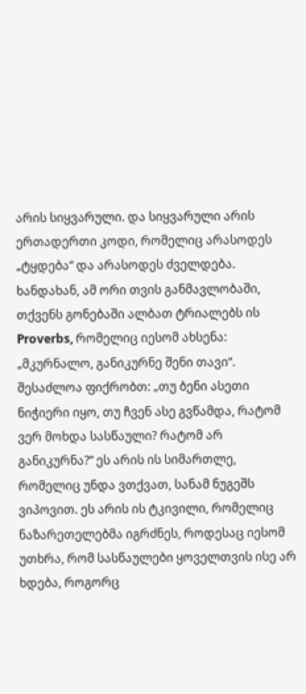არის სიყვარული. და სიყვარული არის ერთადერთი კოდი, რომელიც არასოდეს „ტყდება“ და არასოდეს ძველდება.
ხანდახან, ამ ორი თვის განმავლობაში, თქვენს გონებაში ალბათ ტრიალებს ის Proverbs, რომელიც იესომ ახსენა: „მკურნალო, განიკურნე შენი თავი“. შესაძლოა ფიქრობთ: „თუ ბენი ასეთი ნიჭიერი იყო, თუ ჩვენ ასე გვწამდა, რატომ ვერ მოხდა სასწაული? რატომ არ განიკურნა?“ ეს არის ის სიმართლე, რომელიც უნდა ვთქვათ, სანამ ნუგეშს ვიპოვით. ეს არის ის ტკივილი, რომელიც ნაზარეთელებმა იგრძნეს, როდესაც იესომ უთხრა, რომ სასწაულები ყოველთვის ისე არ ხდება, როგორც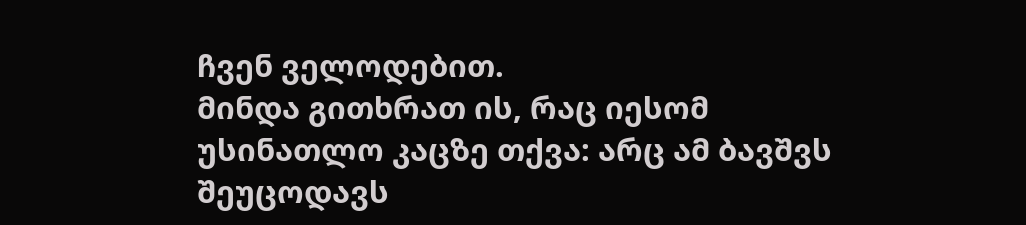ჩვენ ველოდებით.
მინდა გითხრათ ის, რაც იესომ უსინათლო კაცზე თქვა: არც ამ ბავშვს შეუცოდავს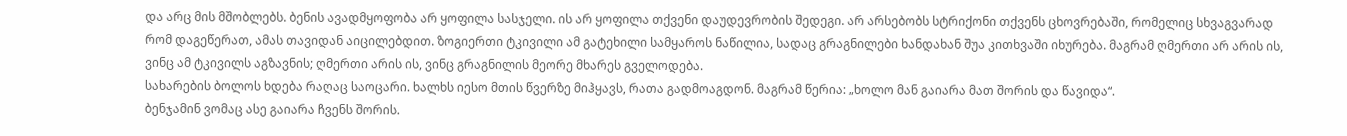და არც მის მშობლებს. ბენის ავადმყოფობა არ ყოფილა სასჯელი. ის არ ყოფილა თქვენი დაუდევრობის შედეგი. არ არსებობს სტრიქონი თქვენს ცხოვრებაში, რომელიც სხვაგვარად რომ დაგეწერათ, ამას თავიდან აიცილებდით. ზოგიერთი ტკივილი ამ გატეხილი სამყაროს ნაწილია, სადაც გრაგნილები ხანდახან შუა კითხვაში იხურება. მაგრამ ღმერთი არ არის ის, ვინც ამ ტკივილს აგზავნის; ღმერთი არის ის, ვინც გრაგნილის მეორე მხარეს გველოდება.
სახარების ბოლოს ხდება რაღაც საოცარი. ხალხს იესო მთის წვერზე მიჰყავს, რათა გადმოაგდონ. მაგრამ წერია: „ხოლო მან გაიარა მათ შორის და წავიდა“.
ბენჯამინ ვომაც ასე გაიარა ჩვენს შორის.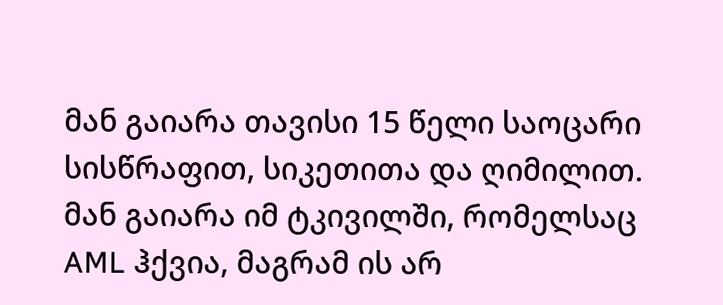მან გაიარა თავისი 15 წელი საოცარი სისწრაფით, სიკეთითა და ღიმილით. მან გაიარა იმ ტკივილში, რომელსაც AML ჰქვია, მაგრამ ის არ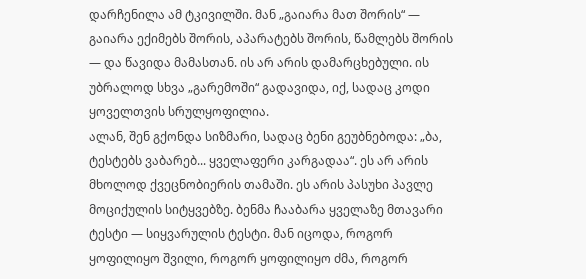დარჩენილა ამ ტკივილში. მან „გაიარა მათ შორის“ — გაიარა ექიმებს შორის, აპარატებს შორის, წამლებს შორის — და წავიდა მამასთან. ის არ არის დამარცხებული. ის უბრალოდ სხვა „გარემოში“ გადავიდა, იქ, სადაც კოდი ყოველთვის სრულყოფილია.
ალან, შენ გქონდა სიზმარი, სადაც ბენი გეუბნებოდა: „ბა, ტესტებს ვაბარებ... ყველაფერი კარგადაა“. ეს არ არის მხოლოდ ქვეცნობიერის თამაში. ეს არის პასუხი პავლე მოციქულის სიტყვებზე. ბენმა ჩააბარა ყველაზე მთავარი ტესტი — სიყვარულის ტესტი. მან იცოდა, როგორ ყოფილიყო შვილი, როგორ ყოფილიყო ძმა, როგორ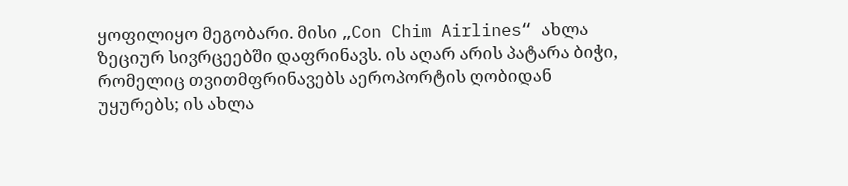ყოფილიყო მეგობარი. მისი „Con Chim Airlines“ ახლა ზეციურ სივრცეებში დაფრინავს. ის აღარ არის პატარა ბიჭი, რომელიც თვითმფრინავებს აეროპორტის ღობიდან უყურებს; ის ახლა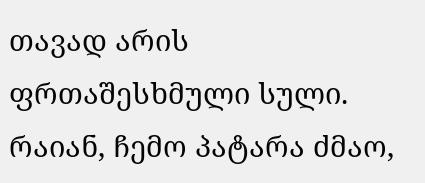თავად არის ფრთაშესხმული სული.
რაიან, ჩემო პატარა ძმაო,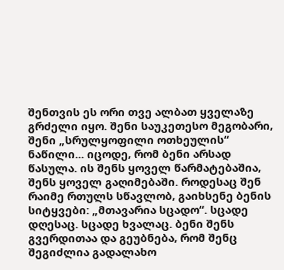შენთვის ეს ორი თვე ალბათ ყველაზე გრძელი იყო. შენი საუკეთესო მეგობარი, შენი „სრულყოფილი ოთხეულის“ ნაწილი... იცოდე, რომ ბენი არსად წასულა. ის შენს ყოველ წარმატებაშია, შენს ყოველ გაღიმებაში. როდესაც შენ რაიმე რთულს სწავლობ, გაიხსენე ბენის სიტყვები: „მთავარია სცადო“. სცადე დღესაც. სცადე ხვალაც. ბენი შენს გვერდითაა და გეუბნება, რომ შენც შეგიძლია გადალახო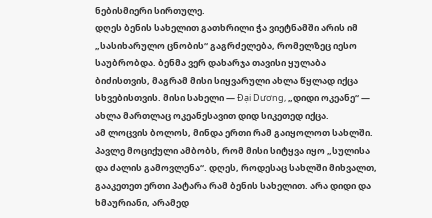ნებისმიერი სირთულე.
დღეს ბენის სახელით გათხრილი ჭა ვიეტნამში არის იმ „სასიხარულო ცნობის“ გაგრძელება, რომელზეც იესო საუბრობდა. ბენმა ვერ დახარჯა თავისი ყულაბა ბიძისთვის, მაგრამ მისი სიყვარული ახლა წყლად იქცა სხვებისთვის. მისი სახელი — Đại Dương, „დიდი ოკეანე“ — ახლა მართლაც ოკეანესავით დიდ სიკეთედ იქცა.
ამ ლოცვის ბოლოს, მინდა ერთი რამ გაიყოლოთ სახლში.
პავლე მოციქული ამბობს, რომ მისი სიტყვა იყო „სულისა და ძალის გამოვლენა“. დღეს, როდესაც სახლში მიხვალთ, გააკეთეთ ერთი პატარა რამ ბენის სახელით. არა დიდი და ხმაურიანი, არამედ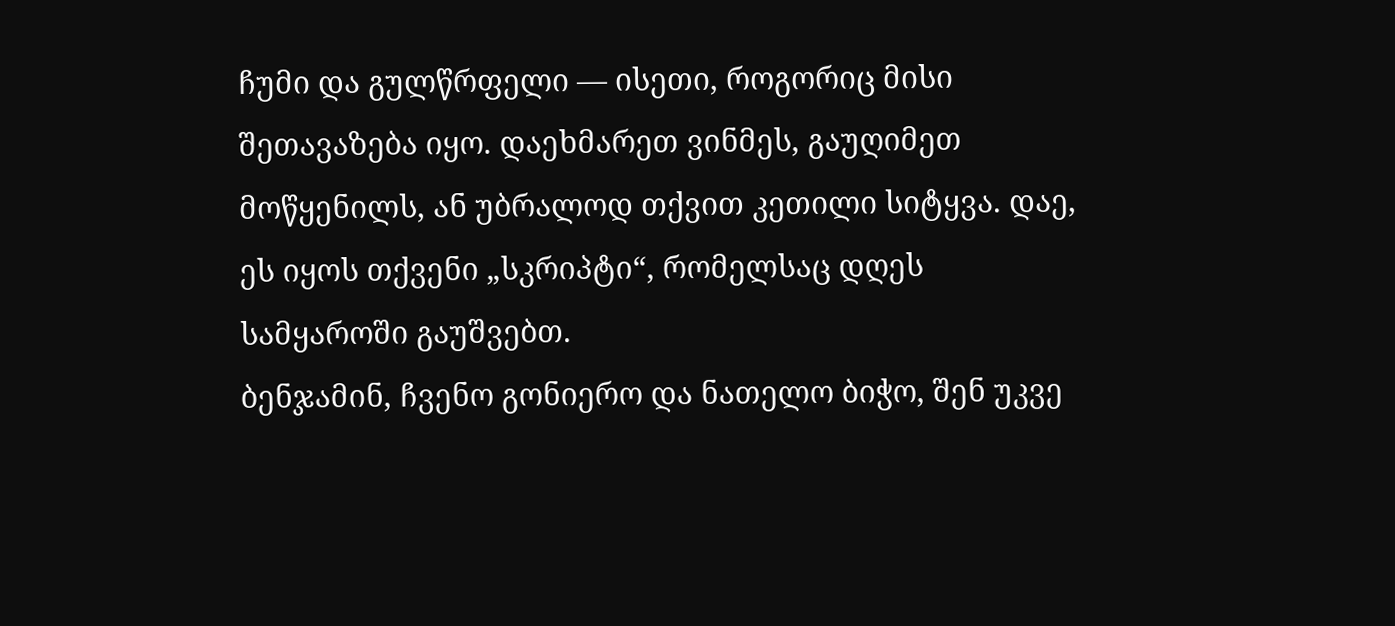ჩუმი და გულწრფელი — ისეთი, როგორიც მისი შეთავაზება იყო. დაეხმარეთ ვინმეს, გაუღიმეთ მოწყენილს, ან უბრალოდ თქვით კეთილი სიტყვა. დაე, ეს იყოს თქვენი „სკრიპტი“, რომელსაც დღეს სამყაროში გაუშვებთ.
ბენჯამინ, ჩვენო გონიერო და ნათელო ბიჭო, შენ უკვე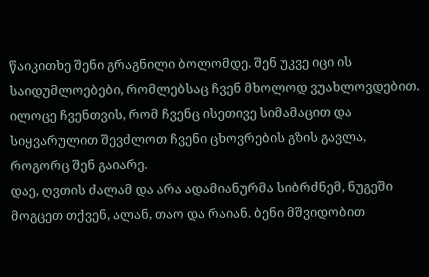წაიკითხე შენი გრაგნილი ბოლომდე. შენ უკვე იცი ის საიდუმლოებები, რომლებსაც ჩვენ მხოლოდ ვუახლოვდებით. ილოცე ჩვენთვის, რომ ჩვენც ისეთივე სიმამაცით და სიყვარულით შევძლოთ ჩვენი ცხოვრების გზის გავლა, როგორც შენ გაიარე.
დაე, ღვთის ძალამ და არა ადამიანურმა სიბრძნემ, ნუგეში მოგცეთ თქვენ, ალან, თაო და რაიან. ბენი მშვიდობით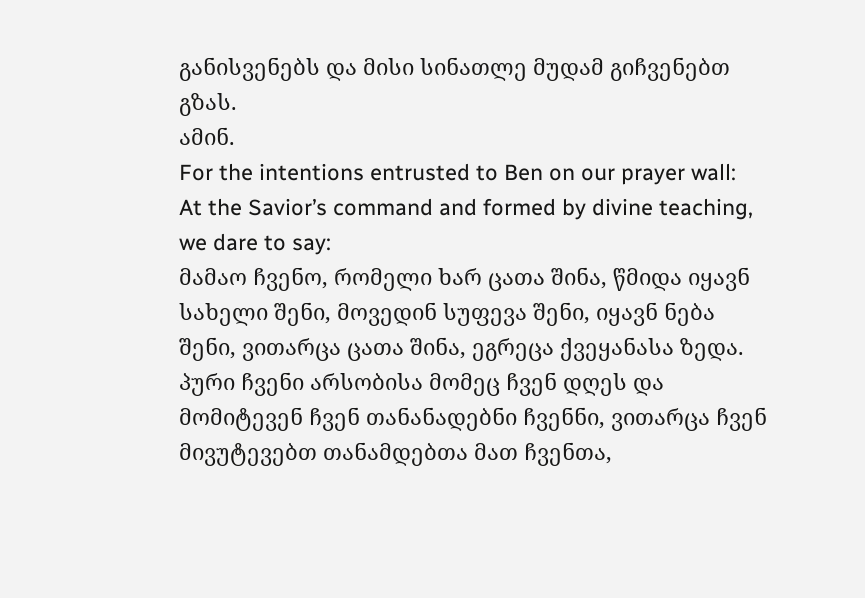განისვენებს და მისი სინათლე მუდამ გიჩვენებთ გზას.
ამინ.
For the intentions entrusted to Ben on our prayer wall:
At the Savior’s command and formed by divine teaching, we dare to say:
მამაო ჩვენო, რომელი ხარ ცათა შინა, წმიდა იყავნ სახელი შენი, მოვედინ სუფევა შენი, იყავნ ნება შენი, ვითარცა ცათა შინა, ეგრეცა ქვეყანასა ზედა. პური ჩვენი არსობისა მომეც ჩვენ დღეს და მომიტევენ ჩვენ თანანადებნი ჩვენნი, ვითარცა ჩვენ მივუტევებთ თანამდებთა მათ ჩვენთა,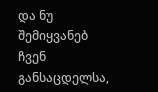და ნუ შემიყვანებ ჩვენ განსაცდელსა,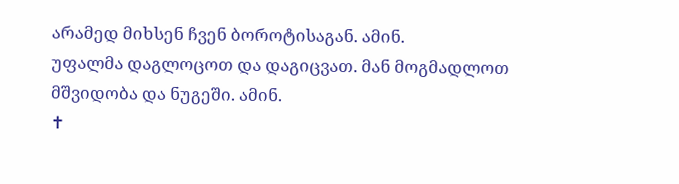არამედ მიხსენ ჩვენ ბოროტისაგან. ამინ.
უფალმა დაგლოცოთ და დაგიცვათ. მან მოგმადლოთ მშვიდობა და ნუგეში. ამინ.
✝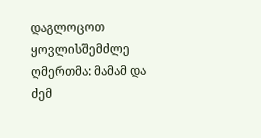დაგლოცოთ ყოვლისშემძლე ღმერთმა: მამამ და ძემ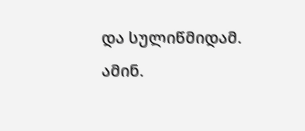და სულიწმიდამ. ამინ.